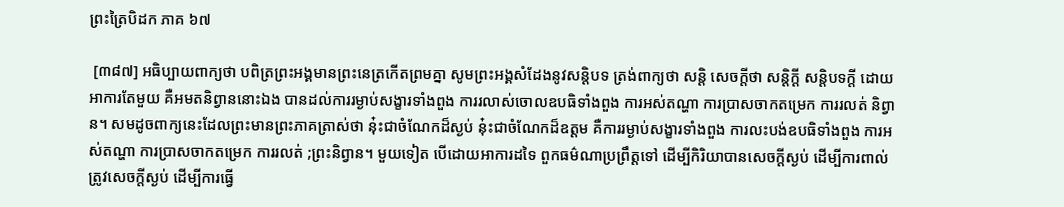ព្រះត្រៃបិដក ភាគ ៦៧

 [៣៨៧] អធិប្បាយពាក្យថា បពិត្រព្រះអង្គមានព្រះនេត្រកើតព្រមគ្នា សូមព្រះអង្គសំដែងនូវសន្តិបទ ត្រង់ពាក្យថា សន្តិ សេចក្តីថា សន្តិក្តី សន្តិបទក្តី ដោយអាការតែមួយ គឺអមតនិព្វាននោះឯង បានដល់ការរម្ងាប់សង្ខារទាំងពួង ការរលាស់ចោលឧបធិទាំងពួង ការអស់តណ្ហា ការប្រាសចាកតម្រេក ការរលត់ និព្វាន។ សមដូចពាក្យនេះដែលព្រះមានព្រះភាគត្រាស់ថា នុ៎ះជាចំណែកដ៏ស្ងប់ នុ៎ះជាចំណែកដ៏ឧត្តម គឺការរម្ងាប់សង្ខារទាំងពួង ការលះបង់ឧបធិទាំងពួង ការអស់តណ្ហា ការប្រាសចាកតម្រេក ការរលត់ ;ព្រះនិព្វាន។ មួយទៀត បើដោយអាការដទៃ ពួកធម៌ណាប្រព្រឹត្តទៅ ដើម្បីកិរិយាបានសេចក្តីស្ងប់ ដើម្បីការពាល់ត្រូវសេចក្តីស្ងប់ ដើម្បីការធ្វើ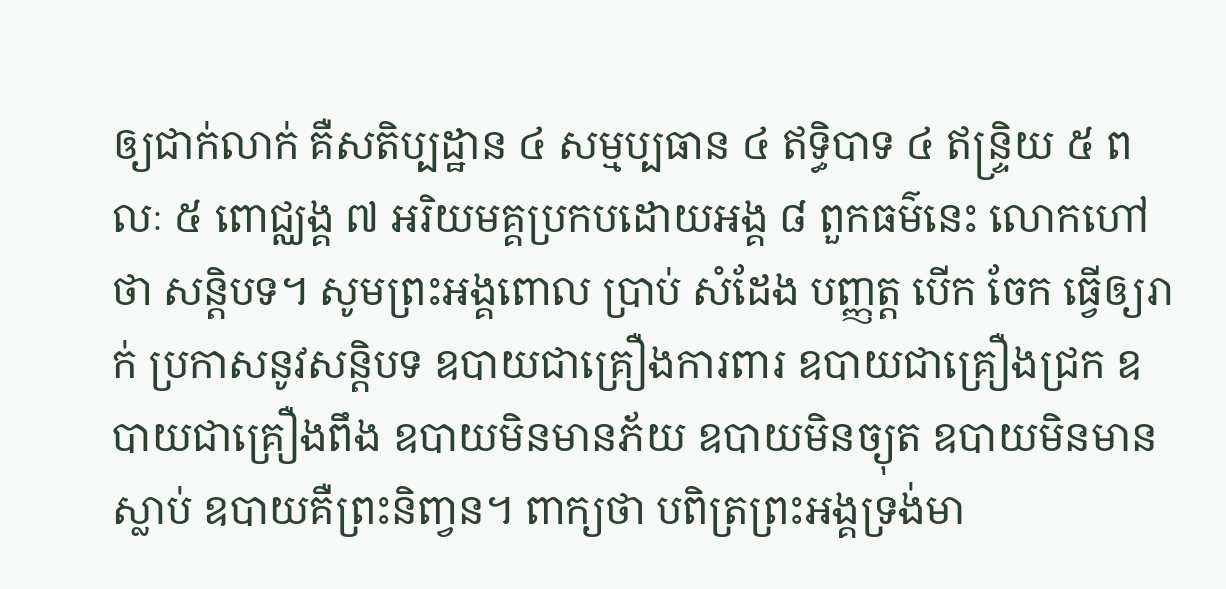ឲ្យជាក់លាក់ គឺសតិប្បដ្ឋាន ៤ សម្មប្បធាន ៤ ឥទ្ធិបាទ ៤ ឥន្រ្ទិយ ៥ ពលៈ ៥ ពោជ្ឈង្គ ៧ អរិយមគ្គប្រកបដោយអង្គ ៨ ពួកធម៌នេះ លោកហៅថា សន្តិបទ។ សូមព្រះអង្គពោល ប្រាប់ សំដែង បញ្ញត្ត បើក ចែក ធ្វើឲ្យរាក់ ប្រកាសនូវសន្តិបទ ឧបាយជាគ្រឿងការពារ ឧបាយជាគ្រឿងជ្រក ឧបាយជាគ្រឿងពឹង ឧបាយមិនមានភ័យ ឧបាយមិនច្យុត ឧបាយមិនមានស្លាប់ ឧបាយគឺព្រះនិពា្វន។ ពាក្យថា បពិត្រព្រះអង្គទ្រង់មា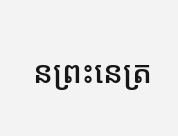នព្រះនេត្រ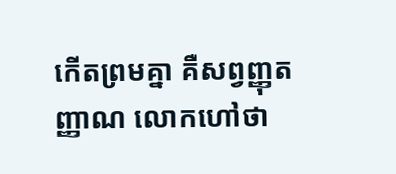កើតព្រមគ្នា គឺសព្វញ្ញុតញ្ញាណ លោកហៅថា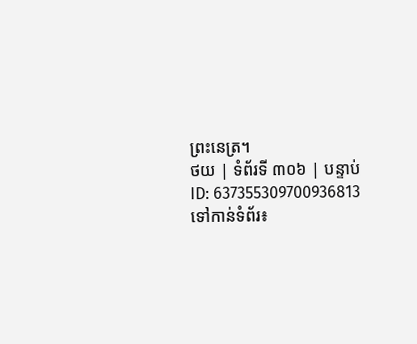ព្រះនេត្រ។
ថយ | ទំព័រទី ៣០៦ | បន្ទាប់
ID: 637355309700936813
ទៅកាន់ទំព័រ៖